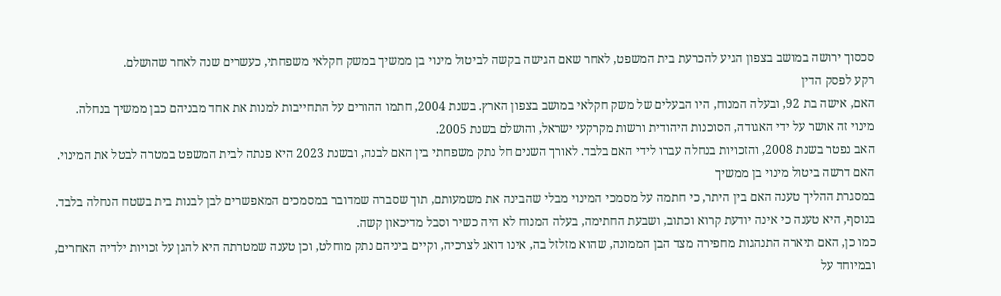סכסוך ירושה במושב בצפון הגיע להכרעת בית המשפט, לאחר שאם הגישה בקשה לביטול מינוי בן ממשיך במשק חקלאי משפחתי, כעשרים שנה לאחר שהושלם.
רקע לפסק הדין
האם, אישה בת 92, ובעלה המנוח, היו הבעלים של משק חקלאי במושב בצפון הארץ. בשנת 2004, חתמו ההורים על התחייבות למנות את אחד מבניהם כבן ממשיך בנחלה.
מינוי זה אושר על ידי האגודה, הסוכנות היהודית ורשות מקרקעי ישראל, והושלם בשנת 2005.
האב נפטר בשנת 2008, והזכויות בנחלה עברו לידי האם בלבד. לאורך השנים חל נתק משפחתי בין האם לבנה, ובשנת 2023 היא פנתה לבית המשפט במטרה לבטל את המינוי.
האם דרשה ביטול מינוי בן ממשיך
במסגרת ההליך טענה האם בין היתר, כי חתמה על מסמכי המינוי מבלי שהבינה את משמעותם, תוך שסברה שמדובר במסמכים המאפשרים לבן לבנות בית בשטח הנחלה בלבד.
בנוסף, היא טענה כי אינה יודעת קרוא וכתוב, ושבעת החתימה, בעלה המנוח לא היה כשיר וסבל מדיכאון קשה.
כמו כן, האם תיארה התנהגות מחפירה מצד הבן הממונה, שהוא מזלזל בה, אינו דואג לצרכיה, וקיים ביניהם נתק מוחלט, וכן טענה שמטרתה היא להגן על זכויות ילדיה האחרים, ובמיוחד על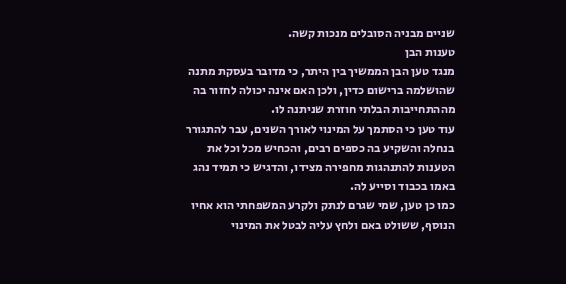שניים מבניה הסובלים מנכות קשה.
טענות הבן
מנגד טען הבן הממשיך בין היתר, כי מדובר בעסקת מתנה שהושלמה ברישום כדין, ולכן האם אינה יכולה לחזור בה מההתחייבות הבלתי חוזרת שניתנה לו.
עוד טען כי הסתמך על המינוי לאורך השנים, עבר להתגורר בנחלה והשקיע בה כספים רבים, והכחיש מכל וכל את הטענות להתנהגות מחפירה מצידו, והדגיש כי תמיד נהג באמו בכבוד וסייע לה.
כמו כן טען, שמי שגרם לנתק ולקרע המשפחתי הוא אחיו הנוסף, ששולט באם ולחץ עליה לבטל את המינוי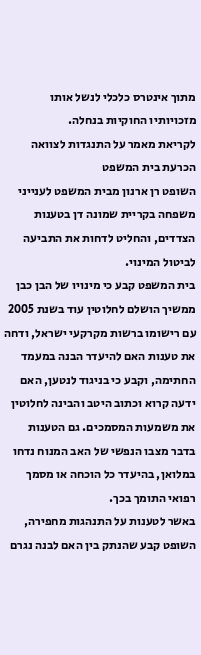מתוך אינטרס כלכלי לנשל אותו מזכויותיו החוקיות בנחלה.
לקריאת מאמר על התנגדות לצוואה
הכרעת בית המשפט
השופט רן ארנון מבית המשפט לענייני משפחה בקריית שמונה דן בטענות הצדדים, והחליט לדחות את התביעה לביטול המינוי.
בית המשפט קבע כי מינויו של הבן כבן ממשיך הושלם לחלוטין עוד בשנת 2005 עם רישומו ברשות מקרקעי ישראל, ודחה את טענות האם להיעדר הבנה במעמד החתימה, וקבע כי בניגוד לנטען, האם ידעה קרוא וכתוב היטב והבינה לחלוטין את משמעות המסמכים. גם הטענות בדבר מצבו הנפשי של האב המנוח נדחו במלואן, בהיעדר כל הוכחה או מסמך רפואי התומך בכך.
באשר לטענות על התנהגות מחפירה, השופט קבע שהנתק בין האם לבנה נגרם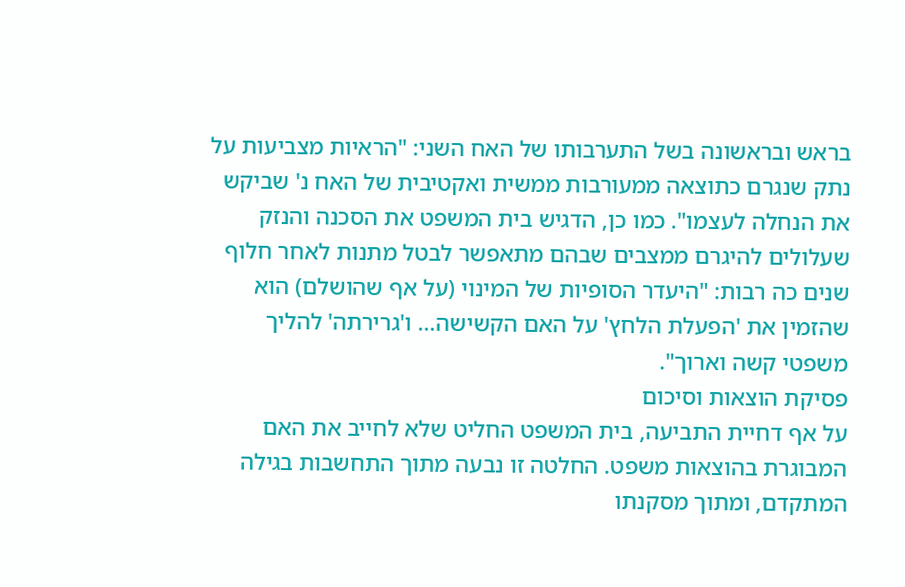בראש ובראשונה בשל התערבותו של האח השני: "הראיות מצביעות על נתק שנגרם כתוצאה ממעורבות ממשית ואקטיבית של האח נ' שביקש את הנחלה לעצמו". כמו כן, הדגיש בית המשפט את הסכנה והנזק שעלולים להיגרם ממצבים שבהם מתאפשר לבטל מתנות לאחר חלוף שנים כה רבות: "היעדר הסופיות של המינוי (על אף שהושלם) הוא שהזמין את 'הפעלת הלחץ' על האם הקשישה… ו'גרירתה' להליך משפטי קשה וארוך".
פסיקת הוצאות וסיכום
על אף דחיית התביעה, בית המשפט החליט שלא לחייב את האם המבוגרת בהוצאות משפט. החלטה זו נבעה מתוך התחשבות בגילה המתקדם, ומתוך מסקנתו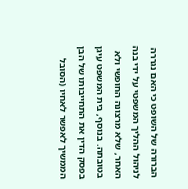הברורה של השופט כי האם נגררה לניהול ההליך המשפטי על ידי בנה האחר, שלא מרצונה החופשי ולא בטובתה. בנוסף, בית המשפט עיגן בפסק הדין את התחייבותו של הבן הממשיך לאפשר לאחיו (הסובל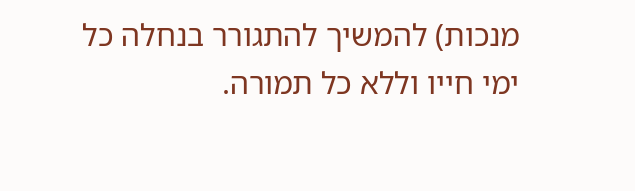מנכות) להמשיך להתגורר בנחלה כל ימי חייו וללא כל תמורה.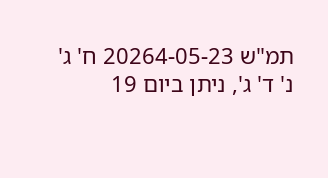תמ"ש 20264-05-23 ח' ג' נ' ד' ג', ניתן ביום 19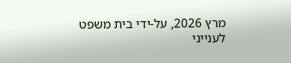מרץ 2026, על-ידי בית משפט לענייני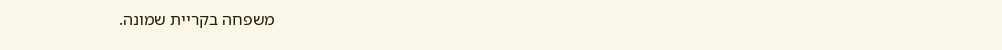משפחה בקריית שמונה.